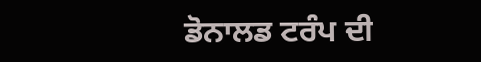ਡੋਨਾਲਡ ਟਰੰਪ ਦੀ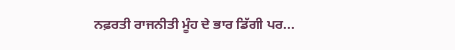ਨਫ਼ਰਤੀ ਰਾਜਨੀਤੀ ਮੂੰਹ ਦੇ ਭਾਰ ਡਿੱਗੀ ਪਰ...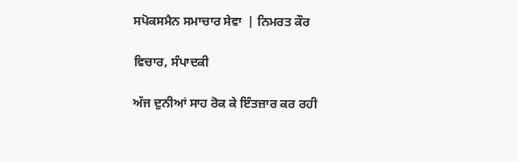ਸਪੋਕਸਮੈਨ ਸਮਾਚਾਰ ਸੇਵਾ  | ਨਿਮਰਤ ਕੌਰ

ਵਿਚਾਰ, ਸੰਪਾਦਕੀ

ਅੱਜ ਦੁਨੀਆਂ ਸਾਹ ਰੋਕ ਕੇ ਇੰਤਜ਼ਾਰ ਕਰ ਰਹੀ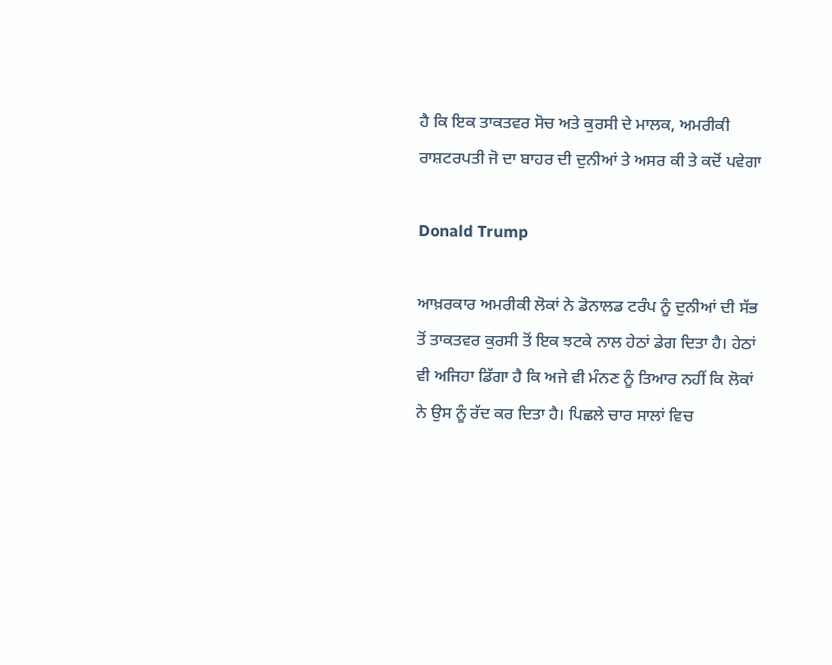ਹੈ ਕਿ ਇਕ ਤਾਕਤਵਰ ਸੋਚ ਅਤੇ ਕੁਰਸੀ ਦੇ ਮਾਲਕ, ਅਮਰੀਕੀ ਰਾਸ਼ਟਰਪਤੀ ਜੋ ਦਾ ਬਾਹਰ ਦੀ ਦੁਨੀਆਂ ਤੇ ਅਸਰ ਕੀ ਤੇ ਕਦੋਂ ਪਵੇਗਾ

Donald Trump

ਆਖ਼ਰਕਾਰ ਅਮਰੀਕੀ ਲੋਕਾਂ ਨੇ ਡੋਨਾਲਡ ਟਰੰਪ ਨੂੰ ਦੁਨੀਆਂ ਦੀ ਸੱਭ ਤੋਂ ਤਾਕਤਵਰ ਕੁਰਸੀ ਤੋਂ ਇਕ ਝਟਕੇ ਨਾਲ ਹੇਠਾਂ ਡੇਗ ਦਿਤਾ ਹੈ। ਹੇਠਾਂ ਵੀ ਅਜਿਹਾ ਡਿੱਗਾ ਹੈ ਕਿ ਅਜੇ ਵੀ ਮੰਨਣ ਨੂੰ ਤਿਆਰ ਨਹੀਂ ਕਿ ਲੋਕਾਂ ਨੇ ਉਸ ਨੂੰ ਰੱਦ ਕਰ ਦਿਤਾ ਹੈ। ਪਿਛਲੇ ਚਾਰ ਸਾਲਾਂ ਵਿਚ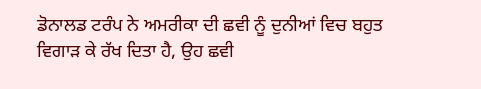ਡੋਨਾਲਡ ਟਰੰਪ ਨੇ ਅਮਰੀਕਾ ਦੀ ਛਵੀ ਨੂੰ ਦੁਨੀਆਂ ਵਿਚ ਬਹੁਤ ਵਿਗਾੜ ਕੇ ਰੱਖ ਦਿਤਾ ਹੈ, ਉਹ ਛਵੀ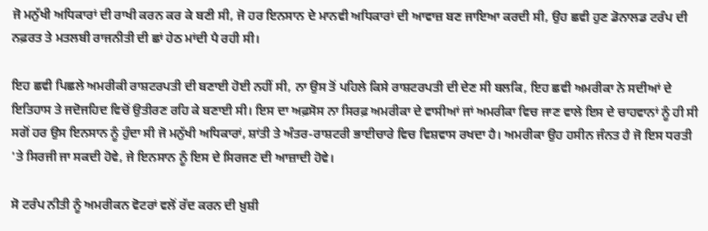ਜੋ ਮਨੁੱਖੀ ਅਧਿਕਾਰਾਂ ਦੀ ਰਾਖੀ ਕਰਨ ਕਰ ਕੇ ਬਣੀ ਸੀ, ਜੋ ਹਰ ਇਨਸਾਨ ਦੇ ਮਾਨਵੀ ਅਧਿਕਾਰਾਂ ਦੀ ਆਵਾਜ਼ ਬਣ ਜਾਇਆ ਕਰਦੀ ਸੀ, ਉਹ ਛਵੀ ਹੁਣ ਡੋਨਾਲਡ ਟਰੰਪ ਦੀ ਨਫ਼ਰਤ ਤੇ ਮਤਲਬੀ ਰਾਜਨੀਤੀ ਦੀ ਛਾਂ ਹੇਠ ਮਾਂਦੀ ਪੈ ਰਹੀ ਸੀ।

ਇਹ ਛਵੀ ਪਿਛਲੇ ਅਮਰੀਕੀ ਰਾਸ਼ਟਰਪਤੀ ਦੀ ਬਣਾਈ ਹੋਈ ਨਹੀਂ ਸੀ, ਨਾ ਉਸ ਤੋਂ ਪਹਿਲੇ ਕਿਸੇ ਰਾਸ਼ਟਰਪਤੀ ਦੀ ਦੇਣ ਸੀ ਬਲਕਿ, ਇਹ ਛਵੀ ਅਮਰੀਕਾ ਨੇ ਸਦੀਆਂ ਦੇ ਇਤਿਹਾਸ ਤੇ ਜਦੋਜਹਿਦ ਵਿਚੋਂ ਉਤੀਰਣ ਰਹਿ ਕੇ ਬਣਾਈ ਸੀ। ਇਸ ਦਾ ਅਫ਼ਸੋਸ ਨਾ ਸਿਰਫ਼ ਅਮਰੀਕਾ ਦੇ ਵਾਸੀਆਂ ਜਾਂ ਅਮਰੀਕਾ ਵਿਚ ਜਾਣ ਵਾਲੇ ਇਸ ਦੇ ਚਾਹਵਾਨਾਂ ਨੂੰ ਹੀ ਸੀ ਸਗੋਂ ਹਰ ਉਸ ਇਨਸਾਨ ਨੂੰ ਹੁੰਦਾ ਸੀ ਜੋ ਮਨੁੱਖੀ ਅਧਿਕਾਰਾਂ, ਸ਼ਾਂਤੀ ਤੇ ਅੰਤਰ-ਰਾਸ਼ਟਰੀ ਭਾਈਚਾਰੇ ਵਿਚ ਵਿਸ਼ਵਾਸ ਰਖਦਾ ਹੈ। ਅਮਰੀਕਾ ਉਹ ਹਸੀਨ ਜੰਨਤ ਹੈ ਜੋ ਇਸ ਧਰਤੀ 'ਤੇ ਸਿਰਜੀ ਜਾ ਸਕਦੀ ਹੋਵੇ, ਜੇ ਇਨਸਾਨ ਨੂੰ ਇਸ ਦੇ ਸਿਰਜਣ ਦੀ ਆਜ਼ਾਦੀ ਹੋਵੇ।

ਸੋ ਟਰੰਪ ਨੀਤੀ ਨੂੰ ਅਮਰੀਕਨ ਵੋਟਰਾਂ ਵਲੋਂ ਰੱਦ ਕਰਨ ਦੀ ਖ਼ੁਸ਼ੀ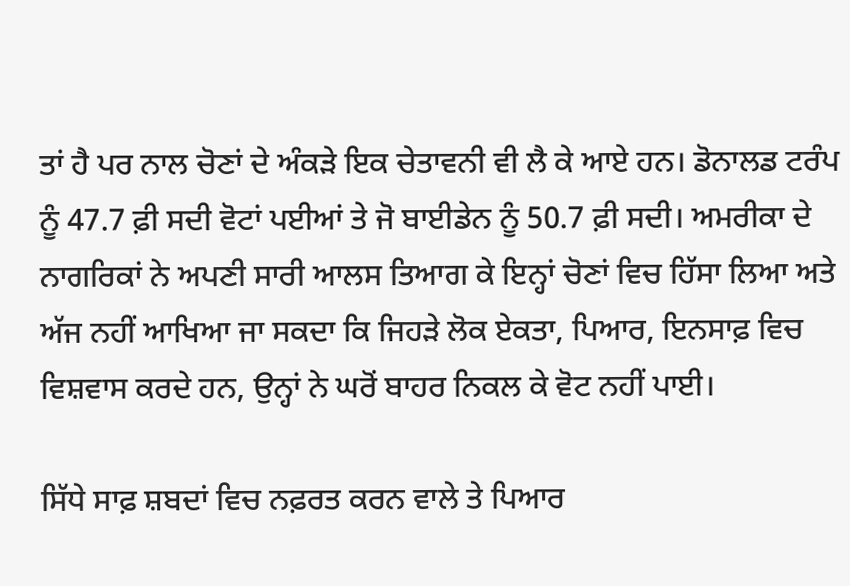ਤਾਂ ਹੈ ਪਰ ਨਾਲ ਚੋਣਾਂ ਦੇ ਅੰਕੜੇ ਇਕ ਚੇਤਾਵਨੀ ਵੀ ਲੈ ਕੇ ਆਏ ਹਨ। ਡੋਨਾਲਡ ਟਰੰਪ ਨੂੰ 47.7 ਫ਼ੀ ਸਦੀ ਵੋਟਾਂ ਪਈਆਂ ਤੇ ਜੋ ਬਾਈਡੇਨ ਨੂੰ 50.7 ਫ਼ੀ ਸਦੀ। ਅਮਰੀਕਾ ਦੇ ਨਾਗਰਿਕਾਂ ਨੇ ਅਪਣੀ ਸਾਰੀ ਆਲਸ ਤਿਆਗ ਕੇ ਇਨ੍ਹਾਂ ਚੋਣਾਂ ਵਿਚ ਹਿੱਸਾ ਲਿਆ ਅਤੇ ਅੱਜ ਨਹੀਂ ਆਖਿਆ ਜਾ ਸਕਦਾ ਕਿ ਜਿਹੜੇ ਲੋਕ ਏਕਤਾ, ਪਿਆਰ, ਇਨਸਾਫ਼ ਵਿਚ ਵਿਸ਼ਵਾਸ ਕਰਦੇ ਹਨ, ਉਨ੍ਹਾਂ ਨੇ ਘਰੋਂ ਬਾਹਰ ਨਿਕਲ ਕੇ ਵੋਟ ਨਹੀਂ ਪਾਈ।

ਸਿੱਧੇ ਸਾਫ਼ ਸ਼ਬਦਾਂ ਵਿਚ ਨਫ਼ਰਤ ਕਰਨ ਵਾਲੇ ਤੇ ਪਿਆਰ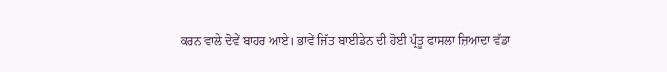ਕਰਨ ਵਾਲੇ ਦੋਵੇਂ ਬਾਹਰ ਆਏ। ਭਾਵੇਂ ਜਿੱਤ ਬਾਈਡੇਨ ਦੀ ਹੋਈ ਪ੍ਰੰਤੂ ਫਾਸਲਾ ਜ਼ਿਆਦਾ ਵੱਡਾ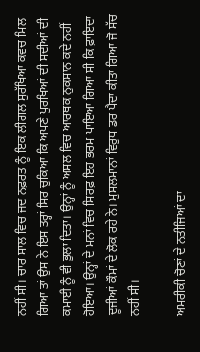ਨਹੀਂ ਸੀ। ਚਾਰ ਸਾਲ ਵਿਚ ਜਦ ਨਫ਼ਰਤ ਨੂੰ ਇਕ ਲੀਗਲ ਸੁਰੱਖਿਆ ਕਵਚ ਮਿਲ ਗਿਆ ਤਾਂ ਉਸ ਨੇ ਇਸ ਤਰ੍ਹਾਂ ਸਿਰ ਚੁਕਿਆ ਕਿ ਅਪਣੇ ਪੁਰਖਿਆਂ ਦੀ ਸਦੀਆਂ ਦੀ ਕਮਾਈ ਨੂੰ ਵੀ ਭੁਲਾ ਦਿਤਾ। ਉਨ੍ਹਾਂ ਨੂੰ ਅਸਲ ਵਿਚ ਆਰਥਕ ਨੁਕਸਾਨ ਕਦੇ ਨਹੀਂ ਹੋਇਆ। ਉਨ੍ਹਾਂ ਦੇ ਮਨਾਂ ਵਿਚ ਸਿਰਫ਼ ਇਹ ਭਰਮ ਪਾਇਆ ਗਿਆ ਸੀ ਕਿ ਫ਼ਾਇਦਾ ਦੂਜੀਆਂ ਕੌਮਾਂ ਦੇ ਲੋਕ ਰਹੇ ਨੇ। ਮੁਸਲਮਾਨਾਂ ਵਿਰੁਧ ਡਰ ਪੈਦਾ ਕੀਤਾ ਗਿਆ ਜੋ ਸੱਚ ਨਹੀਂ ਸੀ।

ਅਮਰੀਕੀ ਚੋਣਾਂ ਦੇ ਨਤੀਜਿਆਂ ਦਾ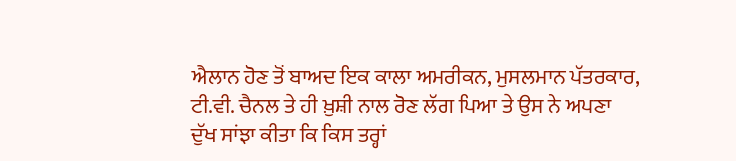ਐਲਾਨ ਹੋਣ ਤੋਂ ਬਾਅਦ ਇਕ ਕਾਲਾ ਅਮਰੀਕਨ, ਮੁਸਲਮਾਨ ਪੱਤਰਕਾਰ, ਟੀ.ਵੀ. ਚੈਨਲ ਤੇ ਹੀ ਖ਼ੁਸ਼ੀ ਨਾਲ ਰੋਣ ਲੱਗ ਪਿਆ ਤੇ ਉਸ ਨੇ ਅਪਣਾ ਦੁੱਖ ਸਾਂਝਾ ਕੀਤਾ ਕਿ ਕਿਸ ਤਰ੍ਹਾਂ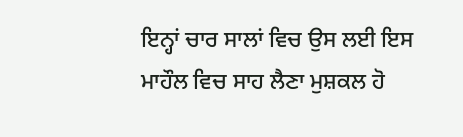ਇਨ੍ਹਾਂ ਚਾਰ ਸਾਲਾਂ ਵਿਚ ਉਸ ਲਈ ਇਸ ਮਾਹੌਲ ਵਿਚ ਸਾਹ ਲੈਣਾ ਮੁਸ਼ਕਲ ਹੋ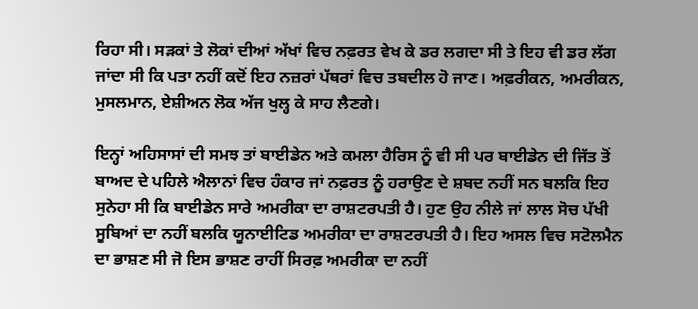ਰਿਹਾ ਸੀ। ਸੜਕਾਂ ਤੇ ਲੋਕਾਂ ਦੀਆਂ ਅੱਖਾਂ ਵਿਚ ਨਫ਼ਰਤ ਵੇਖ ਕੇ ਡਰ ਲਗਦਾ ਸੀ ਤੇ ਇਹ ਵੀ ਡਰ ਲੱਗ ਜਾਂਦਾ ਸੀ ਕਿ ਪਤਾ ਨਹੀਂ ਕਦੋਂ ਇਹ ਨਜ਼ਰਾਂ ਪੱਥਰਾਂ ਵਿਚ ਤਬਦੀਲ ਹੋ ਜਾਣ। ਅਫ਼ਰੀਕਨ, ਅਮਰੀਕਨ, ਮੁਸਲਮਾਨ, ਏਸ਼ੀਅਨ ਲੋਕ ਅੱਜ ਖੁਲ੍ਹ ਕੇ ਸਾਹ ਲੈਣਗੇ।

ਇਨ੍ਹਾਂ ਅਹਿਸਾਸਾਂ ਦੀ ਸਮਝ ਤਾਂ ਬਾਈਡੇਨ ਅਤੇ ਕਮਲਾ ਹੈਰਿਸ ਨੂੰ ਵੀ ਸੀ ਪਰ ਬਾਈਡੇਨ ਦੀ ਜਿੱਤ ਤੋਂ ਬਾਅਦ ਦੇ ਪਹਿਲੇ ਐਲਾਨਾਂ ਵਿਚ ਹੰਕਾਰ ਜਾਂ ਨਫ਼ਰਤ ਨੂੰ ਹਰਾਉਣ ਦੇ ਸ਼ਬਦ ਨਹੀਂ ਸਨ ਬਲਕਿ ਇਹ ਸੁਨੇਹਾ ਸੀ ਕਿ ਬਾਈਡੇਨ ਸਾਰੇ ਅਮਰੀਕਾ ਦਾ ਰਾਸ਼ਟਰਪਤੀ ਹੈ। ਹੁਣ ਉਹ ਨੀਲੇ ਜਾਂ ਲਾਲ ਸੋਚ ਪੱਖੀ ਸੂਬਿਆਂ ਦਾ ਨਹੀਂ ਬਲਕਿ ਯੂਨਾਈਟਿਡ ਅਮਰੀਕਾ ਦਾ ਰਾਸ਼ਟਰਪਤੀ ਹੈ। ਇਹ ਅਸਲ ਵਿਚ ਸਟੋਲਮੈਨ ਦਾ ਭਾਸ਼ਣ ਸੀ ਜੋ ਇਸ ਭਾਸ਼ਣ ਰਾਹੀਂ ਸਿਰਫ਼ ਅਮਰੀਕਾ ਦਾ ਨਹੀਂ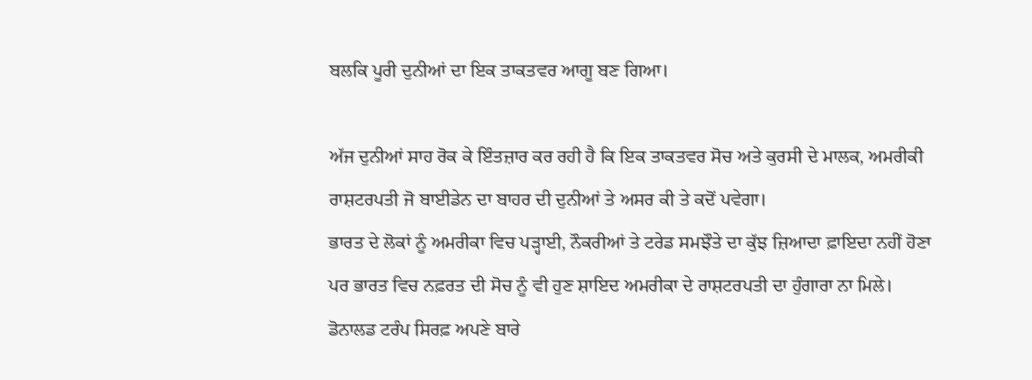ਬਲਕਿ ਪੂਰੀ ਦੁਨੀਆਂ ਦਾ ਇਕ ਤਾਕਤਵਰ ਆਗੂ ਬਣ ਗਿਆ।

ਅੱਜ ਦੁਨੀਆਂ ਸਾਹ ਰੋਕ ਕੇ ਇੰਤਜ਼ਾਰ ਕਰ ਰਹੀ ਹੈ ਕਿ ਇਕ ਤਾਕਤਵਰ ਸੋਚ ਅਤੇ ਕੁਰਸੀ ਦੇ ਮਾਲਕ, ਅਮਰੀਕੀ ਰਾਸ਼ਟਰਪਤੀ ਜੋ ਬਾਈਡੇਨ ਦਾ ਬਾਹਰ ਦੀ ਦੁਨੀਆਂ ਤੇ ਅਸਰ ਕੀ ਤੇ ਕਦੋਂ ਪਵੇਗਾ।
ਭਾਰਤ ਦੇ ਲੋਕਾਂ ਨੂੰ ਅਮਰੀਕਾ ਵਿਚ ਪੜ੍ਹਾਈ, ਨੌਕਰੀਆਂ ਤੇ ਟਰੇਡ ਸਮਝੌਤੇ ਦਾ ਕੁੱਝ ਜ਼ਿਆਦਾ ਫ਼ਾਇਦਾ ਨਹੀਂ ਹੋਣਾ ਪਰ ਭਾਰਤ ਵਿਚ ਨਫ਼ਰਤ ਦੀ ਸੋਚ ਨੂੰ ਵੀ ਹੁਣ ਸ਼ਾਇਦ ਅਮਰੀਕਾ ਦੇ ਰਾਸ਼ਟਰਪਤੀ ਦਾ ਹੁੰਗਾਰਾ ਨਾ ਮਿਲੇ। ਡੋਨਾਲਡ ਟਰੰਪ ਸਿਰਫ਼ ਅਪਣੇ ਬਾਰੇ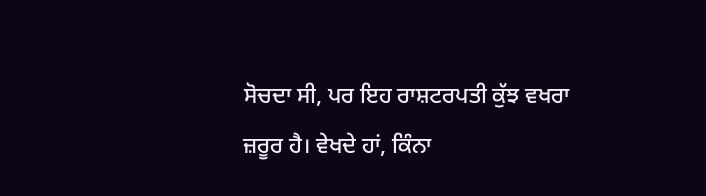ਸੋਚਦਾ ਸੀ, ਪਰ ਇਹ ਰਾਸ਼ਟਰਪਤੀ ਕੁੱਝ ਵਖਰਾ ਜ਼ਰੂਰ ਹੈ। ਵੇਖਦੇ ਹਾਂ, ਕਿੰਨਾ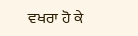ਵਖਰਾ ਹੋ ਕੇ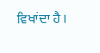ਵਿਖਾਂਦਾ ਹੈ।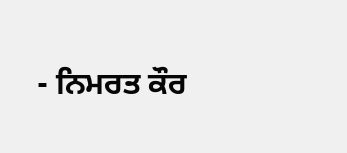- ਨਿਮਰਤ ਕੌਰ